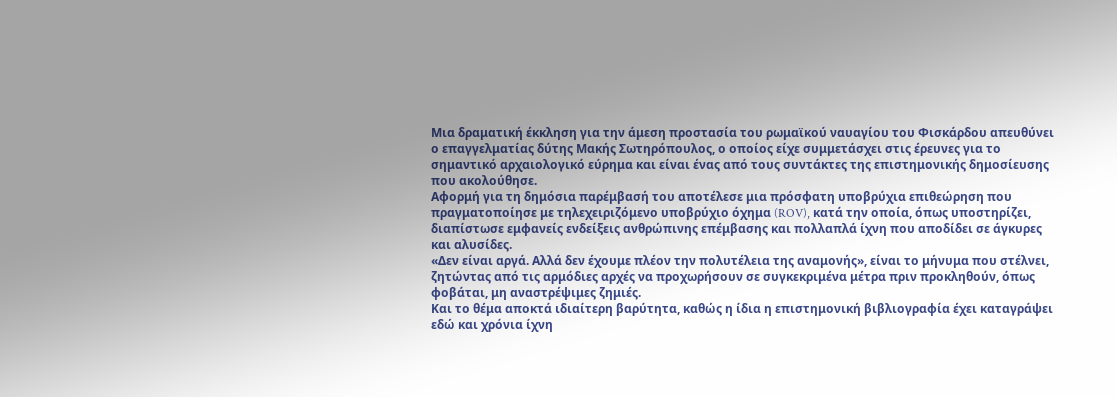Μια δραματική έκκληση για την άμεση προστασία του ρωμαϊκού ναυαγίου του Φισκάρδου απευθύνει ο επαγγελματίας δύτης Μακής Σωτηρόπουλος, ο οποίος είχε συμμετάσχει στις έρευνες για το σημαντικό αρχαιολογικό εύρημα και είναι ένας από τους συντάκτες της επιστημονικής δημοσίευσης που ακολούθησε.
Αφορμή για τη δημόσια παρέμβασή του αποτέλεσε μια πρόσφατη υποβρύχια επιθεώρηση που πραγματοποίησε με τηλεχειριζόμενο υποβρύχιο όχημα (ROV), κατά την οποία, όπως υποστηρίζει, διαπίστωσε εμφανείς ενδείξεις ανθρώπινης επέμβασης και πολλαπλά ίχνη που αποδίδει σε άγκυρες και αλυσίδες.
«Δεν είναι αργά. Αλλά δεν έχουμε πλέον την πολυτέλεια της αναμονής», είναι το μήνυμα που στέλνει, ζητώντας από τις αρμόδιες αρχές να προχωρήσουν σε συγκεκριμένα μέτρα πριν προκληθούν, όπως φοβάται, μη αναστρέψιμες ζημιές.
Και το θέμα αποκτά ιδιαίτερη βαρύτητα, καθώς η ίδια η επιστημονική βιβλιογραφία έχει καταγράψει εδώ και χρόνια ίχνη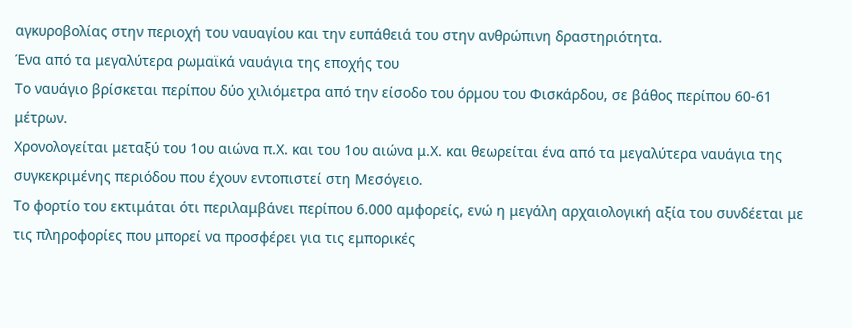αγκυροβολίας στην περιοχή του ναυαγίου και την ευπάθειά του στην ανθρώπινη δραστηριότητα.
Ένα από τα μεγαλύτερα ρωμαϊκά ναυάγια της εποχής του
Το ναυάγιο βρίσκεται περίπου δύο χιλιόμετρα από την είσοδο του όρμου του Φισκάρδου, σε βάθος περίπου 60-61 μέτρων.
Χρονολογείται μεταξύ του 1ου αιώνα π.Χ. και του 1ου αιώνα μ.Χ. και θεωρείται ένα από τα μεγαλύτερα ναυάγια της συγκεκριμένης περιόδου που έχουν εντοπιστεί στη Μεσόγειο.
Το φορτίο του εκτιμάται ότι περιλαμβάνει περίπου 6.000 αμφορείς, ενώ η μεγάλη αρχαιολογική αξία του συνδέεται με τις πληροφορίες που μπορεί να προσφέρει για τις εμπορικές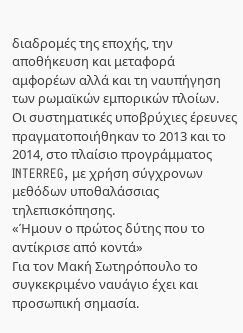διαδρομές της εποχής, την αποθήκευση και μεταφορά αμφορέων αλλά και τη ναυπήγηση των ρωμαϊκών εμπορικών πλοίων.
Οι συστηματικές υποβρύχιες έρευνες πραγματοποιήθηκαν το 2013 και το 2014, στο πλαίσιο προγράμματος INTERREG, με χρήση σύγχρονων μεθόδων υποθαλάσσιας τηλεπισκόπησης.
«Ήμουν ο πρώτος δύτης που το αντίκρισε από κοντά»
Για τον Μακή Σωτηρόπουλο το συγκεκριμένο ναυάγιο έχει και προσωπική σημασία.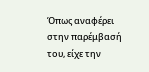Όπως αναφέρει στην παρέμβασή του, είχε την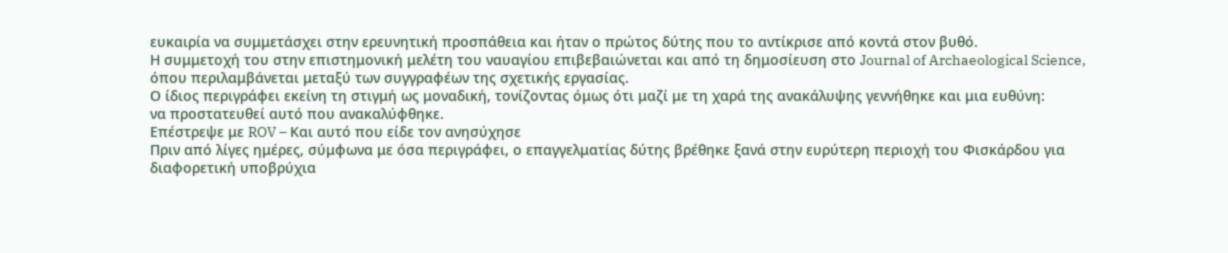ευκαιρία να συμμετάσχει στην ερευνητική προσπάθεια και ήταν ο πρώτος δύτης που το αντίκρισε από κοντά στον βυθό.
Η συμμετοχή του στην επιστημονική μελέτη του ναυαγίου επιβεβαιώνεται και από τη δημοσίευση στο Journal of Archaeological Science, όπου περιλαμβάνεται μεταξύ των συγγραφέων της σχετικής εργασίας.
Ο ίδιος περιγράφει εκείνη τη στιγμή ως μοναδική, τονίζοντας όμως ότι μαζί με τη χαρά της ανακάλυψης γεννήθηκε και μια ευθύνη:
να προστατευθεί αυτό που ανακαλύφθηκε.
Επέστρεψε με ROV – Και αυτό που είδε τον ανησύχησε
Πριν από λίγες ημέρες, σύμφωνα με όσα περιγράφει, ο επαγγελματίας δύτης βρέθηκε ξανά στην ευρύτερη περιοχή του Φισκάρδου για διαφορετική υποβρύχια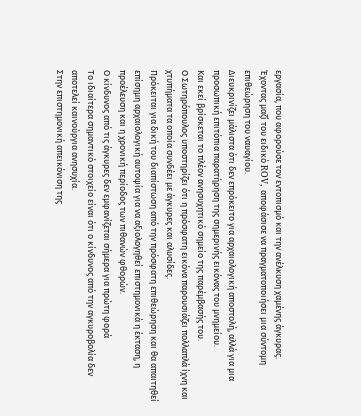εργασία, που αφορούσε τον εντοπισμό και την ανέλκυση χαμένης άγκυρας.
Έχοντας μαζί του ειδικό ROV, αποφάσισε να πραγματοποιήσει μια σύντομη επιθεώρηση του ναυαγίου.
Διευκρινίζει μάλιστα ότι δεν επρόκειτο για αρχαιολογική αποστολή, αλλά για μια προσωπική επιτόπια παρατήρηση της σημερινής εικόνας του μνημείου.
Και εκεί βρίσκεται το πλέον ανησυχητικό σημείο της παρέμβασής του.
Ο Σωτηρόπουλος υποστηρίζει ότι η πρόσφατη εικόνα παρουσιάζει πολλαπλά ίχνη και χτυπήματα τα οποία συνδέει με άγκυρες και αλυσίδες.
Πρόκειται για δική του διαπίστωση από την πρόσφατη επιθεώρηση και θα απαιτηθεί επίσημη αρχαιολογική αυτοψία για να αξιολογηθεί επιστημονικά η έκταση, η προέλευση και η χρονική περίοδος των πιθανών φθορών.
Ο κίνδυνος από τις άγκυρες δεν εμφανίζεται σήμερα για πρώτη φορά
Το ιδιαίτερα σημαντικό στοιχείο είναι ότι ο κίνδυνος από την αγκυροβολία δεν αποτελεί καινούργια ανησυχία.
Στην επιστημονική απεικόνιση της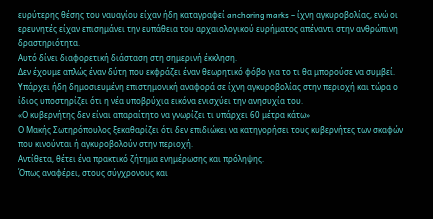ευρύτερης θέσης του ναυαγίου είχαν ήδη καταγραφεί anchoring marks – ίχνη αγκυροβολίας, ενώ οι ερευνητές είχαν επισημάνει την ευπάθεια του αρχαιολογικού ευρήματος απέναντι στην ανθρώπινη δραστηριότητα.
Αυτό δίνει διαφορετική διάσταση στη σημερινή έκκληση.
Δεν έχουμε απλώς έναν δύτη που εκφράζει έναν θεωρητικό φόβο για το τι θα μπορούσε να συμβεί. Υπάρχει ήδη δημοσιευμένη επιστημονική αναφορά σε ίχνη αγκυροβολίας στην περιοχή και τώρα ο ίδιος υποστηρίζει ότι η νέα υποβρύχια εικόνα ενισχύει την ανησυχία του.
«Ο κυβερνήτης δεν είναι απαραίτητο να γνωρίζει τι υπάρχει 60 μέτρα κάτω»
Ο Μακής Σωτηρόπουλος ξεκαθαρίζει ότι δεν επιδιώκει να κατηγορήσει τους κυβερνήτες των σκαφών που κινούνται ή αγκυροβολούν στην περιοχή.
Αντίθετα, θέτει ένα πρακτικό ζήτημα ενημέρωσης και πρόληψης.
Όπως αναφέρει, στους σύγχρονους και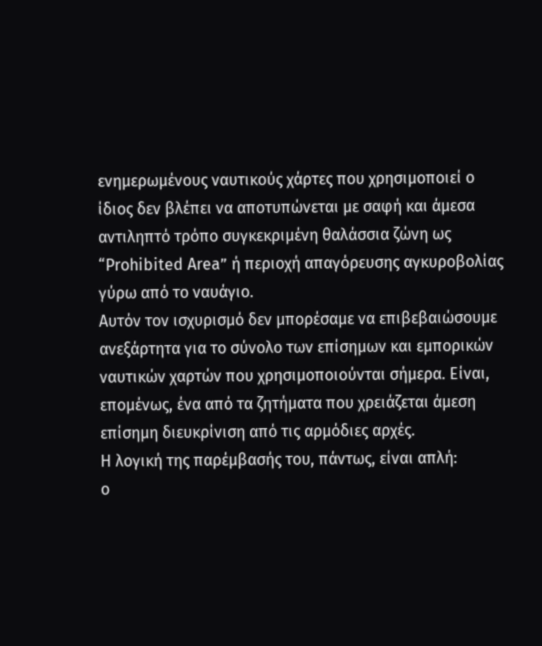ενημερωμένους ναυτικούς χάρτες που χρησιμοποιεί ο ίδιος δεν βλέπει να αποτυπώνεται με σαφή και άμεσα αντιληπτό τρόπο συγκεκριμένη θαλάσσια ζώνη ως “Prohibited Area” ή περιοχή απαγόρευσης αγκυροβολίας γύρω από το ναυάγιο.
Αυτόν τον ισχυρισμό δεν μπορέσαμε να επιβεβαιώσουμε ανεξάρτητα για το σύνολο των επίσημων και εμπορικών ναυτικών χαρτών που χρησιμοποιούνται σήμερα. Είναι, επομένως, ένα από τα ζητήματα που χρειάζεται άμεση επίσημη διευκρίνιση από τις αρμόδιες αρχές.
Η λογική της παρέμβασής του, πάντως, είναι απλή:
ο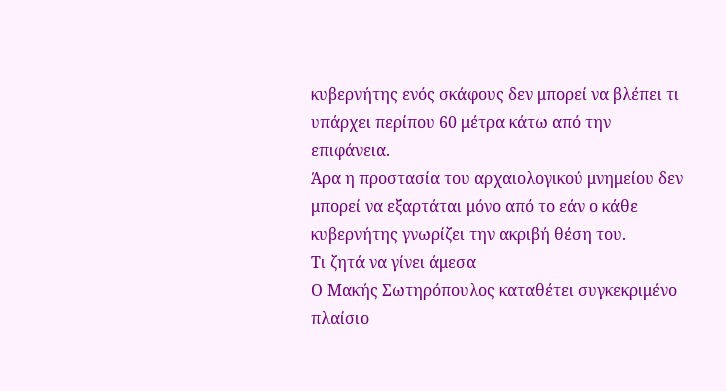κυβερνήτης ενός σκάφους δεν μπορεί να βλέπει τι υπάρχει περίπου 60 μέτρα κάτω από την επιφάνεια.
Άρα η προστασία του αρχαιολογικού μνημείου δεν μπορεί να εξαρτάται μόνο από το εάν ο κάθε κυβερνήτης γνωρίζει την ακριβή θέση του.
Τι ζητά να γίνει άμεσα
Ο Μακής Σωτηρόπουλος καταθέτει συγκεκριμένο πλαίσιο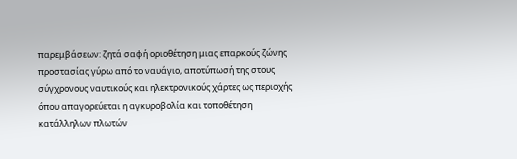παρεμβάσεων: ζητά σαφή οριοθέτηση μιας επαρκούς ζώνης προστασίας γύρω από το ναυάγιο, αποτύπωσή της στους σύγχρονους ναυτικούς και ηλεκτρονικούς χάρτες ως περιοχής όπου απαγορεύεται η αγκυροβολία και τοποθέτηση κατάλληλων πλωτών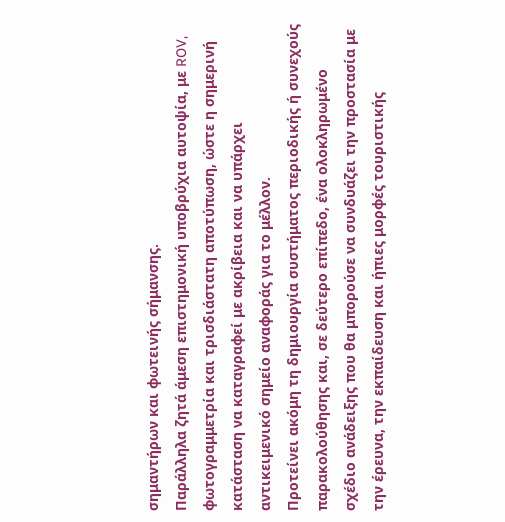σημαντήρων και φωτεινής σήμανσης.
Παράλληλα ζητά άμεση επιστημονική υποβρύχια αυτοψία, με ROV, φωτογραμμετρία και τρισδιάστατη αποτύπωση, ώστε η σημερινή κατάσταση να καταγραφεί με ακρίβεια και να υπάρχει αντικειμενικό σημείο αναφοράς για το μέλλον.
Προτείνει ακόμη τη δημιουργία συστήματος περιοδικής ή συνεχούς παρακολούθησης και, σε δεύτερο επίπεδο, ένα ολοκληρωμένο σχέδιο ανάδειξης που θα μπορούσε να συνδυάζει την προστασία με την έρευνα, την εκπαίδευση και ήπιες μορφές τουριστικής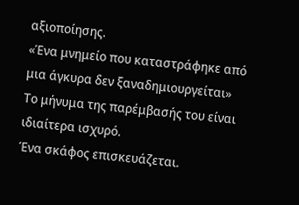αξιοποίησης.
«Ένα μνημείο που καταστράφηκε από μια άγκυρα δεν ξαναδημιουργείται»
Το μήνυμα της παρέμβασής του είναι ιδιαίτερα ισχυρό.
Ένα σκάφος επισκευάζεται.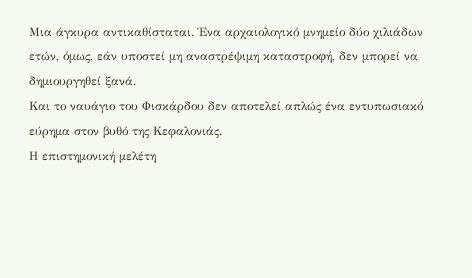Μια άγκυρα αντικαθίσταται. Ένα αρχαιολογικό μνημείο δύο χιλιάδων ετών, όμως, εάν υποστεί μη αναστρέψιμη καταστροφή, δεν μπορεί να δημιουργηθεί ξανά.
Και το ναυάγιο του Φισκάρδου δεν αποτελεί απλώς ένα εντυπωσιακό εύρημα στον βυθό της Κεφαλονιάς.
Η επιστημονική μελέτη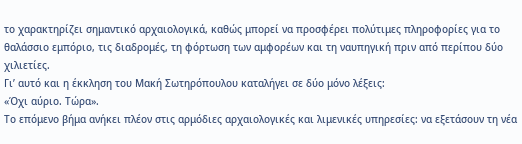το χαρακτηρίζει σημαντικό αρχαιολογικά, καθώς μπορεί να προσφέρει πολύτιμες πληροφορίες για το θαλάσσιο εμπόριο, τις διαδρομές, τη φόρτωση των αμφορέων και τη ναυπηγική πριν από περίπου δύο χιλιετίες.
Γι’ αυτό και η έκκληση του Μακή Σωτηρόπουλου καταλήγει σε δύο μόνο λέξεις:
«Όχι αύριο. Τώρα».
Το επόμενο βήμα ανήκει πλέον στις αρμόδιες αρχαιολογικές και λιμενικές υπηρεσίες: να εξετάσουν τη νέα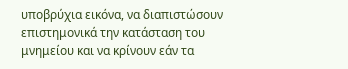υποβρύχια εικόνα, να διαπιστώσουν επιστημονικά την κατάσταση του μνημείου και να κρίνουν εάν τα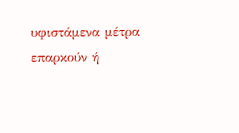υφιστάμενα μέτρα επαρκούν ή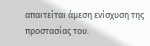απαιτείται άμεση ενίσχυση της προστασίας του.